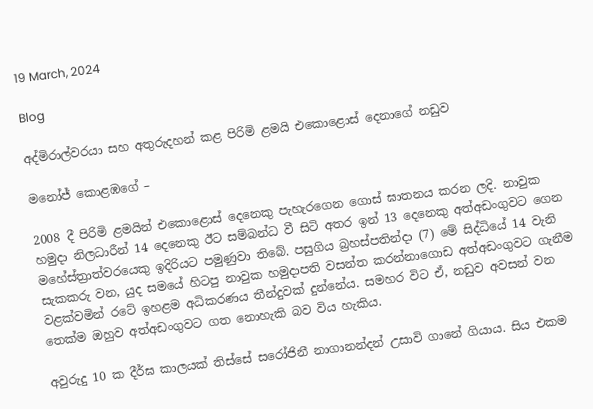19 March, 2024

Blog

අද්මිරාල්වරයා සහ අතුරුදහන් කළ පිරිමි ළමයි එකොළොස් දෙනාගේ නඩුව

මනෝජ් කොළඹගේ –

2008 දී පිරිමි ළමයින් එකොළොස් දෙනෙකු පැහැරගෙන ගොස් ඝාතනය කරන ලදි. නාවුක හමුදා නිලධාරීන් 14 දෙනෙකු ඊට සම්බන්ධ වී සිටි අතර ඉන් 13 දෙනෙකු අත්අඩංගුවට ගෙන මහේස්ත්‍රාත්වරයෙකු ඉදිරියට පමුණුවා තිබේ. පසුගිය බ්‍රහස්පතින්දා (7) මේ සිද්ධියේ 14 වැනි සැකකරු වන, යුද සමයේ හිටපු නාවුක හමුදාපති වසන්ත කරන්නාගොඩ අත්අඩංගුවට ගැනීම වළක්වමින් රටේ ඉහළම අධිකරණය තීන්දුවක් දුන්නේය. සමහර විට ඒ, නඩුව අවසන් වන තෙක්ම ඔහුව අත්අඩංගුවට ගත නොහැකි බව විය හැකිය.

අවුරුදු 10 ක දීර්ඝ කාලයක් තිස්සේ සරෝජිනී නාගානන්දන් උසාවි ගානේ ගියාය. සිය එකම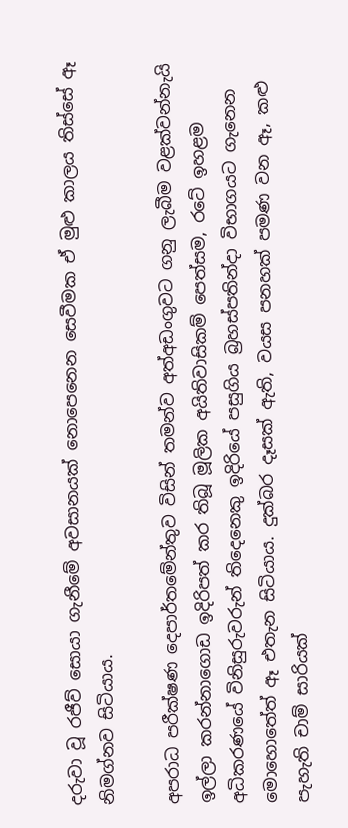දරුවා වූ රජීව් සොයා ගැනීමේ අවසානයක් නොපෙනෙන සෙවීමක ඒ මුළු කාලය තිස්සේ ඈ නිමග්නව සිටියාය.

අපරාධ පරීක්ෂණ දෙපාර්තමේන්තුව විසින් තමන්ව අත්අඩංගුවට ගනු ලැබීම වළක්වන්නැයි ඉල්ලා කරන්නාගොඩ ඉදිරිපත් කර තිබූ මූලික අයිතිවාසිකම් පෙත්සම, රටේ ඉහළම අධිකරණයේ විනිසුරුවරුන් තිදෙනෙකු ඉදිරියේ පසුගිය බ්‍රහස්පතින්දා විභාගයට ගැනෙන මොහොතේත් ඈ එතැන සිටියාය. දුක්බර දෑසක් ඇති, වයස පනහක් පමණ වන ඈ, කළු පැහැති චාම් සාරියක්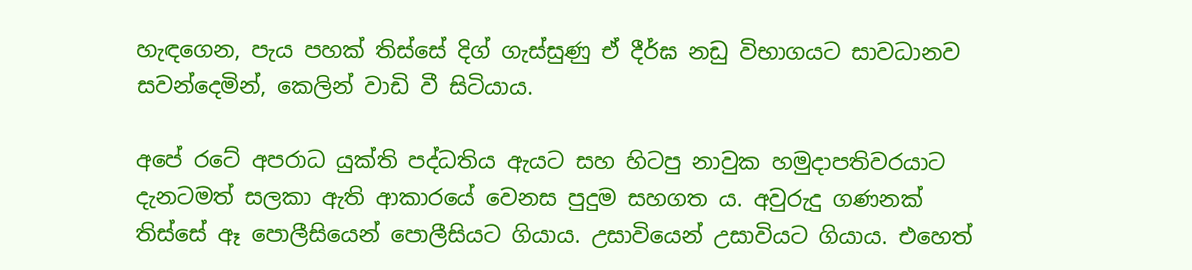හැඳගෙන, පැය පහක් තිස්සේ දිග් ගැස්සුණු ඒ දීර්ඝ නඩු විභාගයට සාවධානව සවන්දෙමින්, කෙලින් වාඩි වී සිටියාය.

අපේ රටේ අපරාධ යුක්ති පද්ධතිය ඇයට සහ හිටපු නාවුක හමුදාපතිවරයාට දැනටමත් සලකා ඇති ආකාරයේ වෙනස පුදුම සහගත ය. අවුරුදු ගණනක් තිස්සේ ඈ පොලීසියෙන් පොලීසියට ගියාය. උසාවියෙන් උසාවියට ගියාය. එහෙත්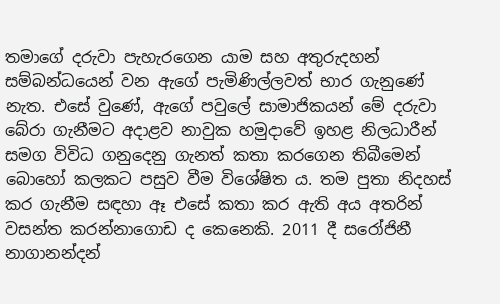තමාගේ දරුවා පැහැරගෙන යාම සහ අතුරුදහන් සම්බන්ධයෙන් වන ඇගේ පැමිණිල්ලවත් භාර ගැනුණේ නැත. එසේ වුණේ, ඇගේ පවුලේ සාමාජිකයන් මේ දරුවා බේරා ගැනීමට අදාළව නාවුක හමුදාවේ ඉහළ නිලධාරීන් සමග විවිධ ගනුදෙනු ගැනත් කතා කරගෙන තිබීමෙන් බොහෝ කලකට පසුව වීම විශේෂිත ය. තම පුතා නිදහස් කර ගැනීම සඳහා ඈ එසේ කතා කර ඇති අය අතරින් වසන්ත කරන්නාගොඩ ද කෙනෙකි. 2011 දී සරෝජිනී නාගානන්දන්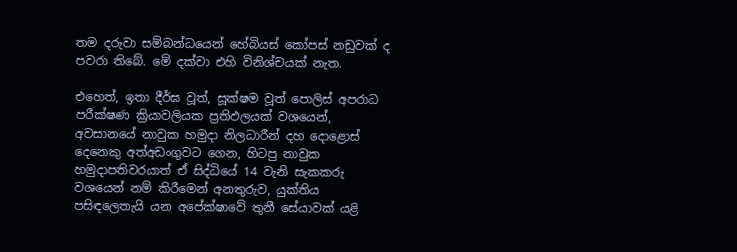තම දරුවා සම්බන්ධයෙන් හේබියස් කෝපස් නඩුවක් ද පවරා තිබේ. මේ දක්වා එහි විනිශ්චයක් නැත.

එහෙත්, ඉතා දීර්ඝ වූත්, සූක්ෂම වූත් පොලිස් අපරාධ පරීක්ෂණ ක්‍රියාවලියක ප්‍රතිඵලයක් වශයෙන්, අවසානයේ නාවුක හමුදා නිලධාරීන් දහ දොළොස් දෙනෙකු අත්අඩංගුවට ගෙන, හිටපු නාවුක හමුදාපතිවරයාත් ඒ සිද්ධියේ 14 වැනි සැකකරු වශයෙන් නම් කිරීමෙන් අනතුරුව, යුක්තිය පසිඳලෙතැයි යන අපේක්ෂාවේ තුනී සේයාවක් යළි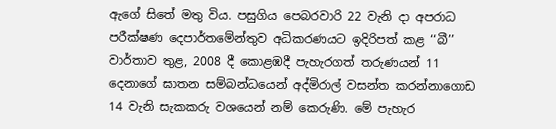ඇගේ සිතේ මතු විය. පසුගිය පෙබරවාරි 22 වැනි දා අපරාධ පරීක්ෂණ දෙපාර්තමේන්තුව අධිකරණයට ඉදිරිපත් කළ ‘‘බී’’ වාර්තාව තුළ, 2008 දී කොළඹදී පැහැරගත් තරුණයන් 11 දෙනාගේ ඝාතන සම්බන්ධයෙන් අද්මිරාල් වසන්ත කරන්නාගොඩ 14 වැනි සැකකරු වශයෙන් නම් කෙරුණි. මේ පැහැර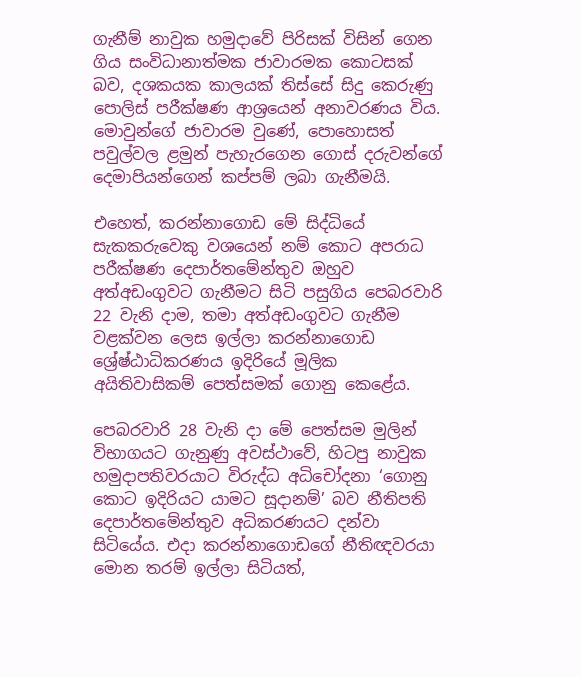ගැනීම් නාවුක හමුදාවේ පිරිසක් විසින් ගෙන ගිය සංවිධානාත්මක ජාවාරමක කොටසක් බව, දශකයක කාලයක් තිස්සේ සිදු කෙරුණු පොලිස් පරීක්ෂණ ආශ්‍රයෙන් අනාවරණය විය. මොවුන්ගේ ජාවාරම වුණේ, පොහොසත් පවුල්වල ළමුන් පැහැරගෙන ගොස් දරුවන්ගේ දෙමාපියන්ගෙන් කප්පම් ලබා ගැනීමයි.

එහෙත්, කරන්නාගොඩ මේ සිද්ධියේ සැකකරුවෙකු වශයෙන් නම් කොට අපරාධ පරීක්ෂණ දෙපාර්තමේන්තුව ඔහුව අත්අඩංගුවට ගැනීමට සිටි පසුගිය පෙබරවාරි 22 වැනි දාම, තමා අත්අඩංගුවට ගැනීම වළක්වන ලෙස ඉල්ලා කරන්නාගොඩ ශ්‍රේෂ්ඨාධිකරණය ඉදිරියේ මූලික අයිතිවාසිකම් පෙත්සමක් ගොනු කෙළේය.

පෙබරවාරි 28 වැනි දා මේ පෙත්සම මුලින් විභාගයට ගැනුණු අවස්ථාවේ, හිටපු නාවුක හමුදාපතිවරයාට විරුද්ධ අධිචෝදනා ‘ගොනු කොට ඉදිරියට යාමට සූදානම්’ බව නීතිපති දෙපාර්තමේන්තුව අධිකරණයට දන්වා සිටියේය. එදා කරන්නාගොඩගේ නීතිඥවරයා මොන තරම් ඉල්ලා සිටියත්,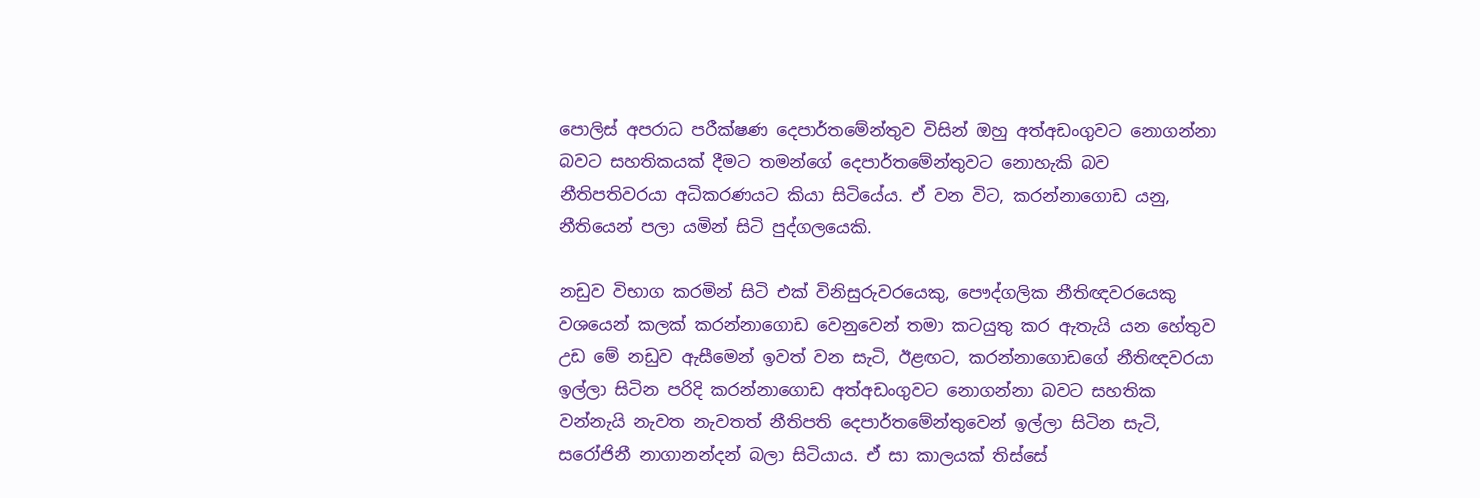පොලිස් අපරාධ පරීක්ෂණ දෙපාර්තමේන්තුව විසින් ඔහු අත්අඩංගුවට නොගන්නා බවට සහතිකයක් දීමට තමන්ගේ දෙපාර්තමේන්තුවට නොහැකි බව නීතිපතිවරයා අධිකරණයට කියා සිටියේය. ඒ වන විට, කරන්නාගොඩ යනු, නීතියෙන් පලා යමින් සිටි පුද්ගලයෙකි.

නඩුව විභාග කරමින් සිටි එක් විනිසුරුවරයෙකු, පෞද්ගලික නීතිඥවරයෙකු වශයෙන් කලක් කරන්නාගොඩ වෙනුවෙන් තමා කටයුතු කර ඇතැයි යන හේතුව උඩ මේ නඩුව ඇසීමෙන් ඉවත් වන සැටි, ඊළඟට, කරන්නාගොඩගේ නීතිඥවරයා ඉල්ලා සිටින පරිදි කරන්නාගොඩ අත්අඩංගුවට නොගන්නා බවට සහතික වන්නැයි නැවත නැවතත් නීතිපති දෙපාර්තමේන්තුවෙන් ඉල්ලා සිටින සැටි, සරෝජිනී නාගානන්දන් බලා සිටියාය. ඒ සා කාලයක් තිස්සේ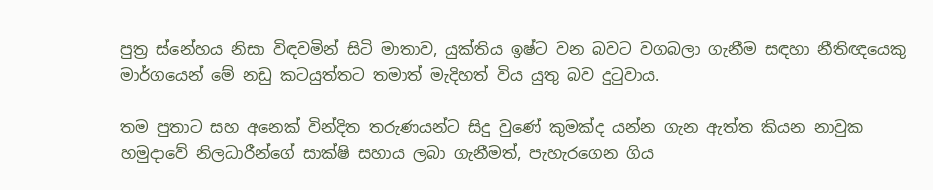පුත්‍ර ස්නේහය නිසා විඳවමින් සිටි මාතාව, යුක්තිය ඉෂ්ට වන බවට වගබලා ගැනීම සඳහා නීතිඥයෙකු මාර්ගයෙන් මේ නඩු කටයුත්තට තමාත් මැදිහත් විය යුතු බව දුටුවාය.

තම පුතාට සහ අනෙක් වින්දිත තරුණයන්ට සිදු වුණේ කුමක්ද යන්න ගැන ඇත්ත කියන නාවුක හමුදාවේ නිලධාරීන්ගේ සාක්ෂි සහාය ලබා ගැනීමත්, පැහැරගෙන ගිය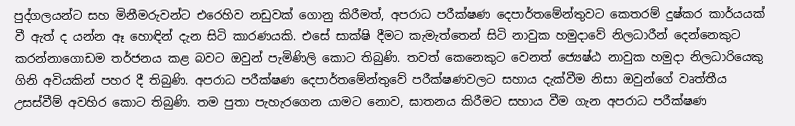පුද්ගලයන්ට සහ මිනීමරුවන්ට එරෙහිව නඩුවක් ගොනු කිරීමත්, අපරාධ පරීක්ෂණ දෙපාර්තමේන්තුවට කෙතරම් දුෂ්කර කාර්යයක් වී ඇත් ද යන්න ඈ හොඳින් දැන සිටි කාරණයකි. එසේ සාක්ෂි දීමට කැමැත්තෙන් සිටි නාවුක හමුදාවේ නිලධාරීන් දෙන්නෙකුට කරන්නාගොඩම තර්ජනය කළ බවට ඔවුන් පැමිණිලි කොට තිබුණි. තවත් කෙනෙකුට වෙනත් ජ්‍යෙෂ්ඨ නාවුක හමුදා නිලධාරියෙකු ගිනි අවියකින් පහර දී තිබුණි. අපරාධ පරීක්ෂණ දෙපාර්තමේන්තුවේ පරීක්ෂණවලට සහාය දැක්වීම නිසා ඔවුන්ගේ වෘත්තීය උසස්වීම් අවහිර කොට තිබුණි. තම පුතා පැහැරගෙන යාමට නොව, ඝාතනය කිරීමට සහාය වීම ගැන අපරාධ පරීක්ෂණ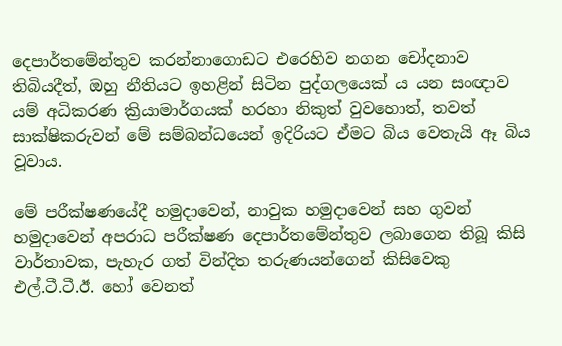දෙපාර්තමේන්තුව කරන්නාගොඩට එරෙහිව නගන චෝදනාව තිබියදීත්, ඔහු නීතියට ඉහළින් සිටින පුද්ගලයෙක් ය යන සංඥාව යම් අධිකරණ ක්‍රියාමාර්ගයක් හරහා නිකුත් වුවහොත්, තවත් සාක්ෂිකරුවන් මේ සම්බන්ධයෙන් ඉදිරියට ඒමට බිය වෙතැයි ඈ බිය වූවාය.

මේ පරීක්ෂණයේදී හමුදාවෙන්, නාවුක හමුදාවෙන් සහ ගුවන් හමුදාවෙන් අපරාධ පරීක්ෂණ දෙපාර්තමේන්තුව ලබාගෙන තිබූ කිසි වාර්තාවක, පැහැර ගත් වින්දිත තරුණයන්ගෙන් කිසිවෙකු එල්.ටී.ටී.ඊ. හෝ වෙනත්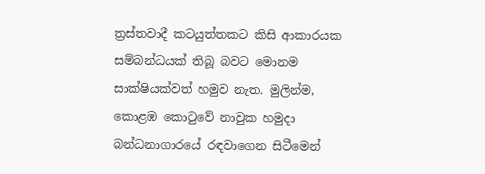ත්‍රස්තවාදී කටයුත්තකට කිසි ආකාරයක සම්බන්ධයක් තිබූ බවට මොනම සාක්ෂියක්වත් හමුව නැත. මුලින්ම, කොළඹ කොටුවේ නාවුක හමුදා බන්ධනාගාරයේ රඳවාගෙන සිටීමෙන්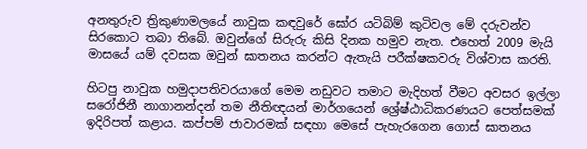අනතුරුව ත්‍රිකුණාමලයේ නාවුක කඳවුරේ ඝෝර යටිබිම් කුටිවල මේ දරුවන්ව සිරකොට තබා තිබේ. ඔවුන්ගේ සිරුරු කිසි දිනක හමුව නැත. එහෙත් 2009 මැයි මාසයේ යම් දවසක ඔවුන් ඝාතනය කරන්ට ඇතැයි පරීක්ෂකවරු විශ්වාස කරති.

හිටපු නාවුක හමුදාපතිවරයාගේ මෙම නඩුවට තමාට මැදිහත් වීමට අවසර ඉල්ලා සරෝජිනී නාගානන්දන් තම නීතිඥයන් මාර්ගයෙන් ශ්‍රේෂ්ඨාධිකරණයට පෙත්සමක් ඉදිරිපත් කළාය. කප්පම් ජාවාරමක් සඳහා මෙසේ පැහැරගෙන ගොස් ඝාතනය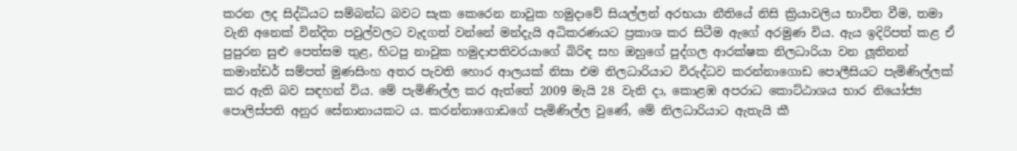කරන ලද සිද්ධියට සම්බන්ධ බවට සැක කෙරෙන නාවුක හමුදාවේ සියල්ලන් අරභයා නීතියේ නිසි ක්‍රියාවලිය භාවිත වීම, තමා වැනි අනෙක් වින්දිත පවුල්වලට වැදගත් වන්නේ මන්දැයි අධිකරණයට ප්‍රකාශ කර සිටීම ඇගේ අරමුණ විය. ඇය ඉදිරිපත් කළ ඒ පුපුරන සුළු පෙත්සම තුළ, හිටපු නාවුක හමුදාපතිවරයාගේ බිරිඳ සහ ඔහුගේ පුද්ගල ආරක්ෂක නිලධාරියා වන ලූතිනන් කමාන්ඩර් සම්පත් මුණසිංහ අතර පැවති හොර ආලයක් නිසා එම නිලධාරියාට විරුද්ධව කරන්නාගොඩ පොලීසියට පැමිණිල්ලක් කර ඇති බව සඳහන් විය. මේ පැමිණිල්ල කර ඇත්තේ 2009 මැයි 28 වැනි දා, කොළඹ අපරාධ කොට්ඨාශය භාර නියෝජ්‍ය පොලිස්පති අනුර සේනානායකට ය. කරන්නාගොඩගේ පැමිණිල්ල වුණේ, මේ නිලධාරියාට ඇතැයි කී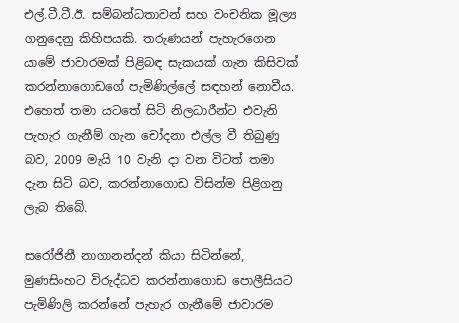එල්.ටී.ටී.ඊ. සම්බන්ධතාවන් සහ වංචනික මූල්‍ය ගනුදෙනු කිහිපයකි. තරුණයන් පැහැරගෙන යාමේ ජාවාරමක් පිළිබඳ සැකයක් ගැන කිසිවක් කරන්නාගොඩගේ පැමිණිල්ලේ සඳහන් නොවීය. එහෙත් තමා යටතේ සිටි නිලධාරීන්ට එවැනි පැහැර ගැනීම් ගැන චෝදනා එල්ල වී තිබුණු බව, 2009 මැයි 10 වැනි දා වන විටත් තමා දැන සිටි බව, කරන්නාගොඩ විසින්ම පිළිගනු ලැබ තිබේ.

සරෝජිනී නාගානන්දන් කියා සිටින්නේ, මුණසිංහට විරුද්ධව කරන්නාගොඩ පොලීසියට පැමිණිලි කරන්නේ පැහැර ගැනීමේ ජාවාරම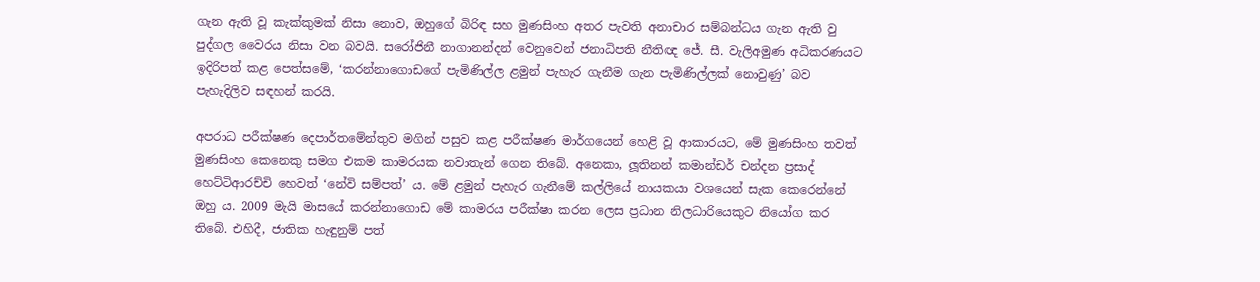ගැන ඇති වූ කැක්කුමක් නිසා නොව, ඔහුගේ බිරිඳ සහ මුණසිංහ අතර පැවති අනාචාර සම්බන්ධය ගැන ඇති වු පුද්ගල වෛරය නිසා වන බවයි. සරෝජිනී නාගානන්දන් වෙනුවෙන් ජනාධිපති නීතිඥ ජේ. සී. වැලිඅමුණ අධිකරණයට ඉදිරිපත් කළ පෙත්සමේ, ‘කරන්නාගොඩගේ පැමිණිල්ල ළමුන් පැහැර ගැනීම ගැන පැමිණිල්ලක් නොවුණු’ බව පැහැදිලිව සඳහන් කරයි.

අපරාධ පරීක්ෂණ දෙපාර්තමේන්තුව මගින් පසුව කළ පරීක්ෂණ මාර්ගයෙන් හෙළි වූ ආකාරයට, මේ මුණසිංහ තවත් මුණසිංහ කෙනෙකු සමග එකම කාමරයක නවාතැන් ගෙන තිබේ. අනෙකා, ලූතිනන් කමාන්ඩර් චන්දන ප්‍රසාද් හෙට්ටිආරච්චි හෙවත් ‘නේවි සම්පත්’ ය. මේ ළමුන් පැහැර ගැනීමේ කල්ලියේ නායකයා වශයෙන් සැක කෙරෙන්නේ ඔහු ය. 2009 මැයි මාසයේ කරන්නාගොඩ මේ කාමරය පරීක්ෂා කරන ලෙස ප්‍රධාන නිලධාරියෙකුට නියෝග කර තිබේ. එහිදී, ජාතික හැඳුනුම් පත්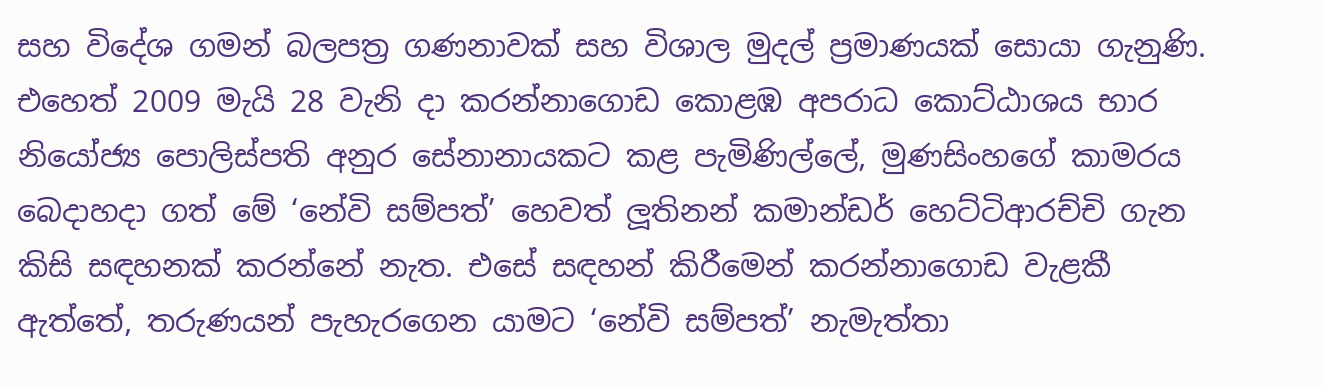සහ විදේශ ගමන් බලපත්‍ර ගණනාවක් සහ විශාල මුදල් ප්‍රමාණයක් සොයා ගැනුණි. එහෙත් 2009 මැයි 28 වැනි දා කරන්නාගොඩ කොළඹ අපරාධ කොට්ඨාශය භාර නියෝජ්‍ය පොලිස්පති අනුර සේනානායකට කළ පැමිණිල්ලේ, මුණසිංහගේ කාමරය බෙදාහදා ගත් මේ ‘නේවි සම්පත්’ හෙවත් ලූතිනන් කමාන්ඩර් හෙට්ටිආරච්චි ගැන කිසි සඳහනක් කරන්නේ නැත. එසේ සඳහන් කිරීමෙන් කරන්නාගොඩ වැළකී ඇත්තේ, තරුණයන් පැහැරගෙන යාමට ‘නේවි සම්පත්’ නැමැත්තා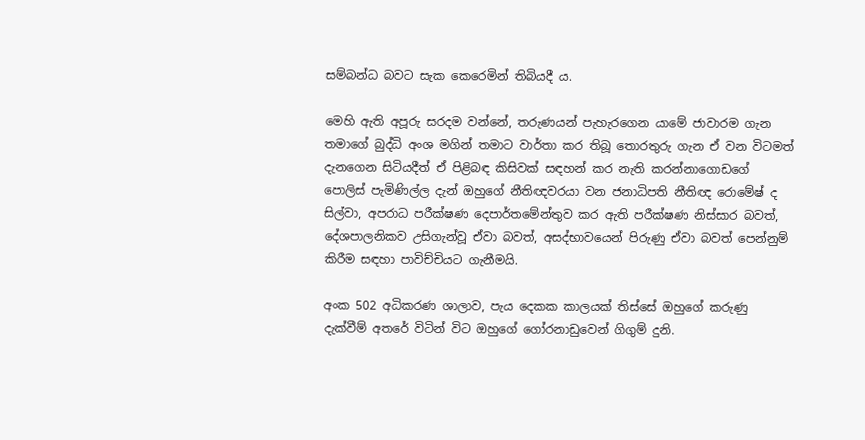සම්බන්ධ බවට සැක කෙරෙමින් තිබියදී ය.

මෙහි ඇති අපූරු සරදම වන්නේ, තරුණයන් පැහැරගෙන යාමේ ජාවාරම ගැන තමාගේ බුද්ධි අංශ මගින් තමාට වාර්තා කර තිබූ තොරතුරු ගැන ඒ වන විටමත් දැනගෙන සිටියදීත් ඒ පිළිබඳ කිසිවක් සඳහන් කර නැති කරන්නාගොඩගේ පොලිස් පැමිණිල්ල දැන් ඔහුගේ නීතිඥවරයා වන ජනාධිපති නීතිඥ රොමේෂ් ද සිල්වා, අපරාධ පරීක්ෂණ දෙපාර්තමේන්තුව කර ඇති පරීක්ෂණ නිස්සාර බවත්, දේශපාලනිකව උසිගැන්වූ ඒවා බවත්, අසද්භාවයෙන් පිරුණු ඒවා බවත් පෙන්නුම් කිරීම සඳහා පාවිච්චියට ගැනීමයි.

අංක 502 අධිකරණ ශාලාව, පැය දෙකක කාලයක් තිස්සේ ඔහුගේ කරුණු දැක්වීම් අතරේ විටින් විට ඔහුගේ ගෝරනාඩුවෙන් ගිගුම් දුනි.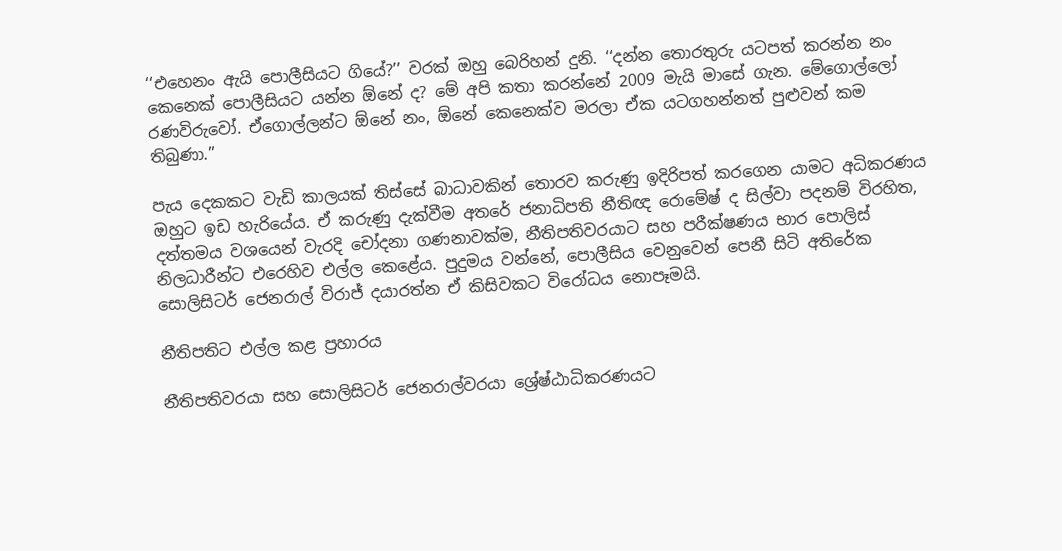‘‘එහෙනං ඇයි පොලීසියට ගියේ?’’ වරක් ඔහු බෙරිහන් දුනි. ‘‘දන්න තොරතුරු යටපත් කරන්න නං කෙනෙක් පොලීසියට යන්න ඕනේ ද? මේ අපි කතා කරන්නේ 2009 මැයි මාසේ ගැන. මේගොල්ලෝ රණවිරුවෝ. ඒගොල්ලන්ට ඕනේ නං, ඕනේ කෙනෙක්ව මරලා ඒක යටගහන්නත් පුළුවන් කම තිබුණා.’’

පැය දෙකකට වැඩි කාලයක් තිස්සේ බාධාවකින් තොරව කරුණු ඉදිරිපත් කරගෙන යාමට අධිකරණය ඔහුට ඉඩ හැරියේය. ඒ කරුණු දැක්වීම අතරේ ජනාධිපති නීතිඥ රොමේෂ් ද සිල්වා පදනම් විරහිත, දත්තමය වශයෙන් වැරදි චෝදනා ගණනාවක්ම, නීතිපතිවරයාට සහ පරීක්ෂණය භාර පොලිස් නිලධාරීන්ට එරෙහිව එල්ල කෙළේය. පුදුමය වන්නේ, පොලීසිය වෙනුවෙන් පෙනී සිටි අතිරේක සොලිසිටර් ජෙනරාල් විරාජ් දයාරත්න ඒ කිසිවකට විරෝධය නොපෑමයි.

නීතිපතිට එල්ල කළ ප්‍රහාරය

නීතිපතිවරයා සහ සොලිසිටර් ජෙනරාල්වරයා ශ්‍රේෂ්ඨාධිකරණයට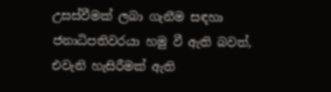උසස්වීමක් ලබා ගැනීම සඳහා ජනාධිපතිවරයා හමු වී ඇති බවත්, එවැනි හැසිරීමක් ඇති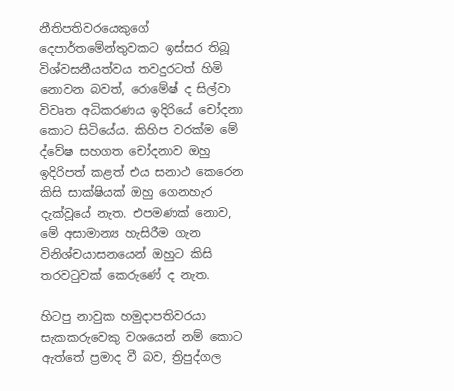නීතිපතිවරයෙකුගේ දෙපාර්තමේන්තුවකට ඉස්සර තිබූ විශ්වසනීයත්වය තවදුරටත් හිමි නොවන බවත්, රොමේෂ් ද සිල්වා විවෘත අධිකරණය ඉදිරියේ චෝදනා කොට සිටියේය. කිහිප වරක්ම මේ ද්වේෂ සහගත චෝදනාව ඔහු ඉදිරිපත් කළත් එය සනාථ කෙරෙන කිසි සාක්ෂියක් ඔහු ගෙනහැර දැක්වූයේ නැත. එපමණක් නොව, මේ අසාමාන්‍ය හැසිරීම ගැන විනිශ්චයාසනයෙන් ඔහුට කිසි තරවටුවක් කෙරුණේ ද නැත.

හිටපු නාවුක හමුදාපතිවරයා සැකකරුවෙකු වශයෙන් නම් කොට ඇත්තේ ප්‍රමාද වී බව, ත්‍රිපුද්ගල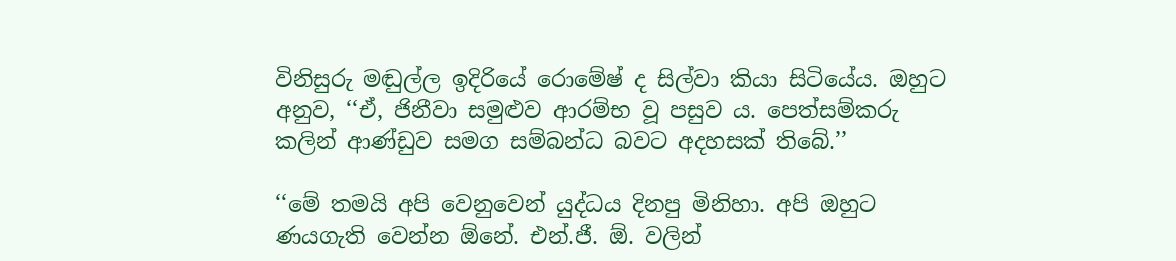විනිසුරු මඬුල්ල ඉදිරියේ රොමේෂ් ද සිල්වා කියා සිටියේය. ඔහුට අනුව, ‘‘ඒ, ජිනීවා සමුළුව ආරම්භ වූ පසුව ය. පෙත්සම්කරු කලින් ආණ්ඩුව සමග සම්බන්ධ බවට අදහසක් තිබේ.’’

‘‘මේ තමයි අපි වෙනුවෙන් යුද්ධය දිනපු මිනිහා. අපි ඔහුට ණයගැති වෙන්න ඕනේ. එන්.ජී. ඕ. වලින්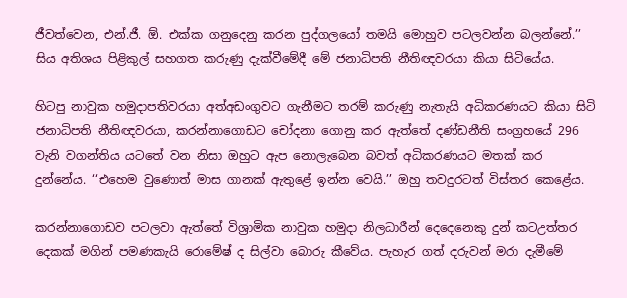ජීවත්වෙන, එන්.ජී. ඕ. එක්ක ගනුදෙනු කරන පුද්ගලයෝ තමයි මොහුව පටලවන්න බලන්නේ.’’ සිය අතිශය පිළිකුල් සහගත කරුණු දැක්වීමේදී මේ ජනාධිපති නීතිඥවරයා කියා සිටියේය.

හිටපු නාවුක හමුදාපතිවරයා අත්අඩංගුවට ගැනීමට තරම් කරුණු නැතැයි අධිකරණයට කියා සිටි ජනාධිපති නීතිඥවරයා, කරන්නාගොඩට චෝදනා ගොනු කර ඇත්තේ දණ්ඩනීති සංග්‍රහයේ 296 වැනි වගන්තිය යටතේ වන නිසා ඔහුට ඇප නොලැබෙන බවත් අධිකරණයට මතක් කර දුන්නේය. ‘‘එහෙම වුණොත් මාස ගානක් ඇතුළේ ඉන්න වෙයි.’’ ඔහු තවදුරටත් විස්තර කෙළේය.

කරන්නාගොඩව පටලවා ඇත්තේ විශ්‍රාමික නාවුක හමුදා නිලධාරීන් දෙදෙනෙකු දුන් කටඋත්තර දෙකක් මගින් පමණකැයි රොමේෂ් ද සිල්වා බොරු කීවේය. පැහැර ගත් දරුවන් මරා දැමීමේ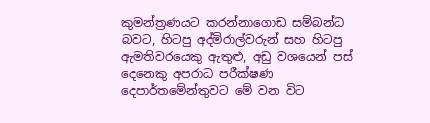කුමන්ත්‍රණයට කරන්නාගොඩ සම්බන්ධ බවට, හිටපු අද්මිරාල්වරුන් සහ හිටපු ඇමතිවරයෙකු ඇතුළු, අඩු වශයෙන් පස් දෙනෙකු අපරාධ පරීක්ෂණ දෙපාර්තමේන්තුවට මේ වන විට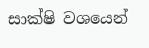සාක්ෂි වශයෙන්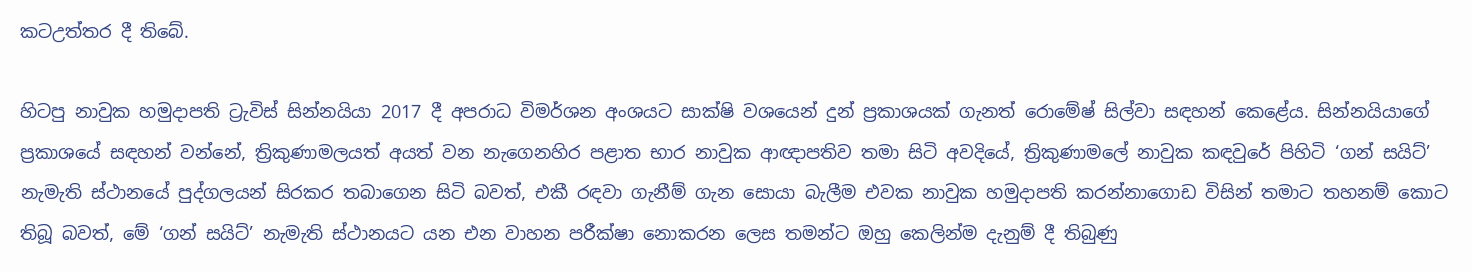කටඋත්තර දී තිබේ.

හිටපු නාවුක හමුදාපති ට්‍රැවිස් සින්නයියා 2017 දී අපරාධ විමර්ශන අංශයට සාක්ෂි වශයෙන් දුන් ප්‍රකාශයක් ගැනත් රොමේෂ් සිල්වා සඳහන් කෙළේය. සින්නයියාගේ ප්‍රකාශයේ සඳහන් වන්නේ, ත්‍රිකුණාමලයත් අයත් වන නැගෙනහිර පළාත භාර නාවුක ආඥාපතිව තමා සිටි අවදියේ, ත්‍රිකුණාමලේ නාවුක කඳවුරේ පිහිටි ‘ගන් සයිට්’ නැමැති ස්ථානයේ පුද්ගලයන් සිරකර තබාගෙන සිටි බවත්, එකී රඳවා ගැනීම් ගැන සොයා බැලීම එවක නාවුක හමුදාපති කරන්නාගොඩ විසින් තමාට තහනම් කොට තිබූ බවත්, මේ ‘ගන් සයිට්’ නැමැති ස්ථානයට යන එන වාහන පරීක්ෂා නොකරන ලෙස තමන්ට ඔහු කෙලින්ම දැනුම් දී තිබුණු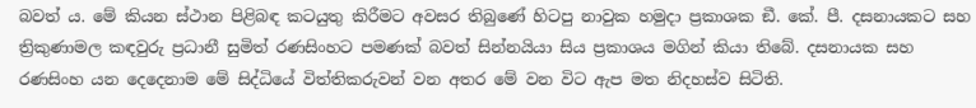බවත් ය. මේ කියන ස්ථාන පිළිබඳ කටයුතු කිරීමට අවසර තිබුණේ හිටපු නාවුක හමුදා ප්‍රකාශක ඞී. කේ. පී. දසනායකට සහ ත්‍රිකුණාමල කඳවුරු ප්‍රධානී සුමිත් රණසිංහට පමණක් බවත් සින්නයියා සිය ප්‍රකාශය මගින් කියා තිබේ. දසනායක සහ රණසිංහ යන දෙදෙනාම මේ සිද්ධියේ විත්තිකරුවන් වන අතර මේ වන විට ඇප මත නිදහස්ව සිටිති.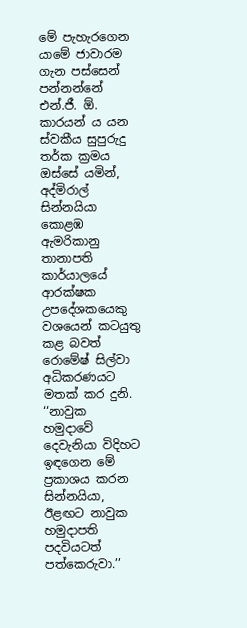මේ පැහැරගෙන යාමේ ජාවාරම ගැන පස්සෙන් පන්නන්නේ එන්.ජී. ඕ. කාරයන් ය යන ස්වකීය සුපුරුදු තර්ක ක්‍රමය ඔස්සේ යමින්, අද්මිරාල් සින්නයියා කොළඹ ඇමරිකානු තානාපති කාර්යාලයේ ආරක්ෂක උපදේශකයෙකු වශයෙන් කටයුතු කළ බවත් රොමේෂ් සිල්වා අධිකරණයට මතක් කර දුනි. ‘‘නාවුක හමුදාවේ දෙවැනියා විදිහට ඉඳගෙන මේ ප්‍රකාශය කරන සින්නයියා, ඊළඟට නාවුක හමුදාපති පදවියටත් පත්කෙරුවා.’’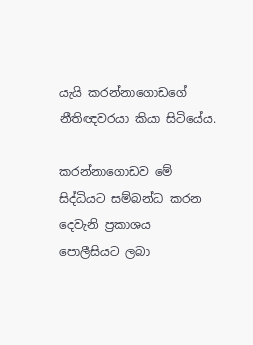යැයි කරන්නාගොඩගේ නීතිඥවරයා කියා සිටියේය.

කරන්නාගොඩව මේ සිද්ධියට සම්බන්ධ කරන දෙවැනි ප්‍රකාශය පොලීසියට ලබා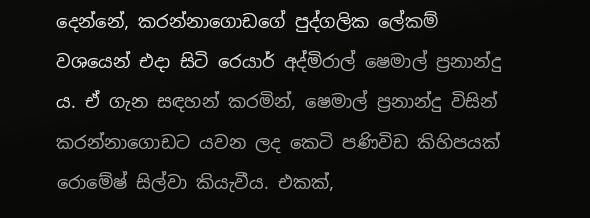දෙන්නේ, කරන්නාගොඩගේ පුද්ගලික ලේකම් වශයෙන් එදා සිටි රෙයාර් අද්මිරාල් ෂෙමාල් ප්‍රනාන්දු ය. ඒ ගැන සඳහන් කරමින්, ෂෙමාල් ප්‍රනාන්දු විසින් කරන්නාගොඩට යවන ලද කෙටි පණිවිඩ කිහිපයක් රොමේෂ් සිල්වා කියැවීය. එකක්,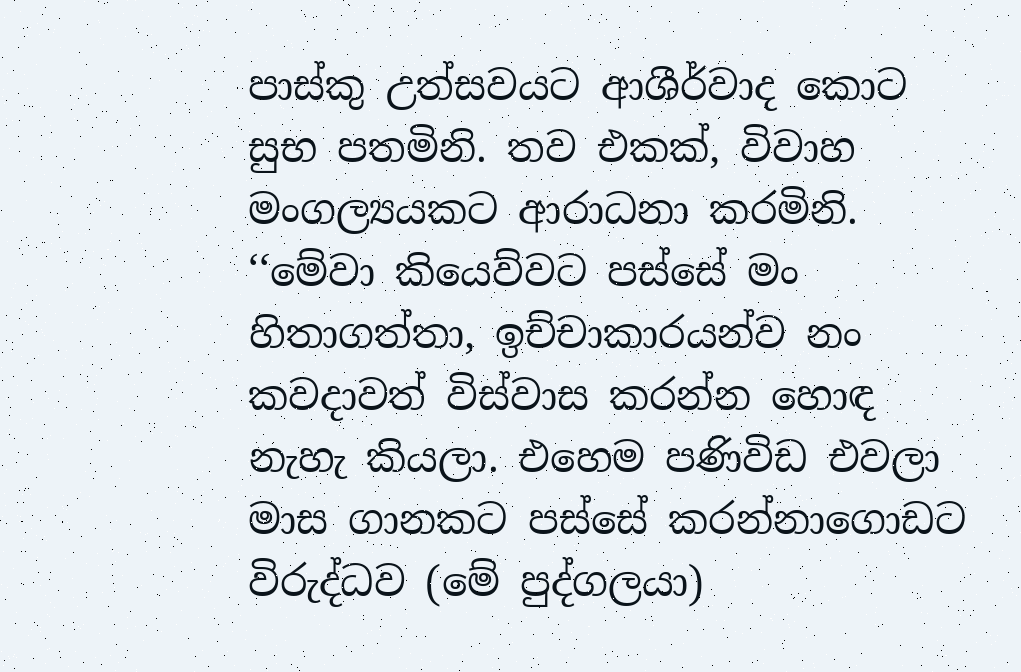පාස්කු උත්සවයට ආශීර්වාද කොට සුභ පතමිනි. තව එකක්, විවාහ මංගල්‍යයකට ආරාධනා කරමිනි. ‘‘මේවා කියෙව්වට පස්සේ මං හිතාගත්තා, ඉච්චාකාරයන්ව නං කවදාවත් විස්වාස කරන්න හොඳ නැහැ කියලා. එහෙම පණිවිඩ එවලා මාස ගානකට පස්සේ කරන්නාගොඩට විරුද්ධව (මේ පුද්ගලයා)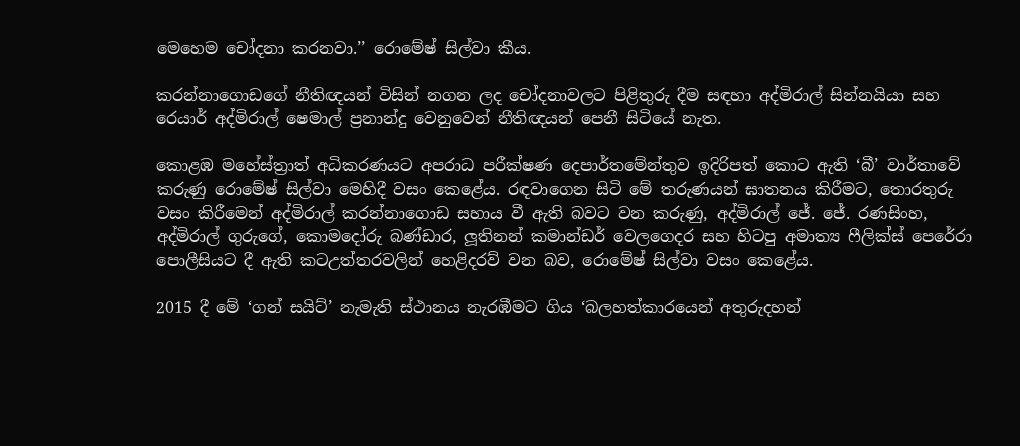මෙහෙම චෝදනා කරනවා.’’ රොමේෂ් සිල්වා කීය.

කරන්නාගොඩගේ නීතිඥයන් විසින් නගන ලද චෝදනාවලට පිළිතුරු දීම සඳහා අද්මිරාල් සින්නයියා සහ රෙයාර් අද්මිරාල් ෂෙමාල් ප්‍රනාන්දු වෙනුවෙන් නීතිඥයන් පෙනී සිටියේ නැත.

කොළඹ මහේස්ත්‍රාත් අධිකරණයට අපරාධ පරීක්ෂණ දෙපාර්තමේන්තුව ඉදිරිපත් කොට ඇති ‘බී’ වාර්තාවේ කරුණු රොමේෂ් සිල්වා මෙහිදී වසං කෙළේය. රඳවාගෙන සිටි මේ තරුණයන් ඝාතනය කිරීමට, තොරතුරු වසං කිරීමෙන් අද්මිරාල් කරන්නාගොඩ සහාය වී ඇති බවට වන කරුණු, අද්මිරාල් ජේ. ජේ. රණසිංහ, අද්මිරාල් ගුරුගේ, කොමදෝරු බණ්ඩාර, ලූතිනන් කමාන්ඩර් වෙලගෙදර සහ හිටපු අමාත්‍ය ෆීලික්ස් පෙරේරා පොලීසියට දී ඇති කටඋත්තරවලින් හෙළිදරව් වන බව, රොමේෂ් සිල්වා වසං කෙළේය.

2015 දී මේ ‘ගන් සයිට්’ නැමැති ස්ථානය නැරඹීමට ගිය ‘බලහත්කාරයෙන් අතුරුදහන්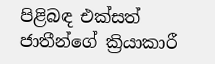පිළිබඳ එක්සත් ජාතීන්ගේ ක්‍රියාකාරී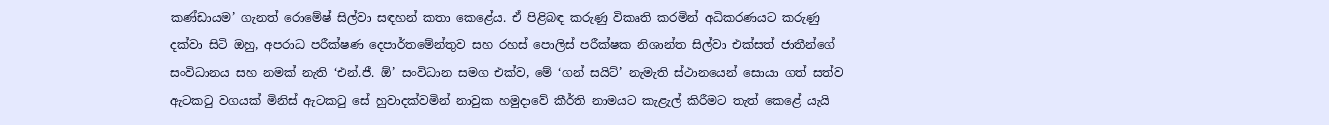කණ්ඩායම’ ගැනත් රොමේෂ් සිල්වා සඳහන් කතා කෙළේය. ඒ පිළිබඳ කරුණු විකෘති කරමින් අධිකරණයට කරුණු දක්වා සිටි ඔහු, අපරාධ පරීක්ෂණ දෙපාර්තමේන්තුව සහ රහස් පොලිස් පරීක්ෂක නිශාන්ත සිල්වා එක්සත් ජාතීන්ගේ සංවිධානය සහ නමක් නැති ‘එන්.ජී. ඕ’ සංවිධාන සමග එක්ව, මේ ‘ගන් සයිට්’ නැමැති ස්ථානයෙන් සොයා ගත් සත්ව ඇටකටු වගයක් මිනිස් ඇටකටු සේ හුවාදක්වමින් නාවුක හමුදාවේ කීර්ති නාමයට කැළැල් කිරීමට තැත් කෙළේ යැයි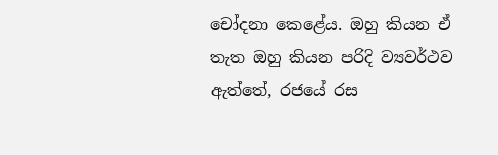චෝදනා කෙළේය. ඔහු කියන ඒ තැත ඔහු කියන පරිදි ව්‍යවර්ථව ඇත්තේ, රජයේ රස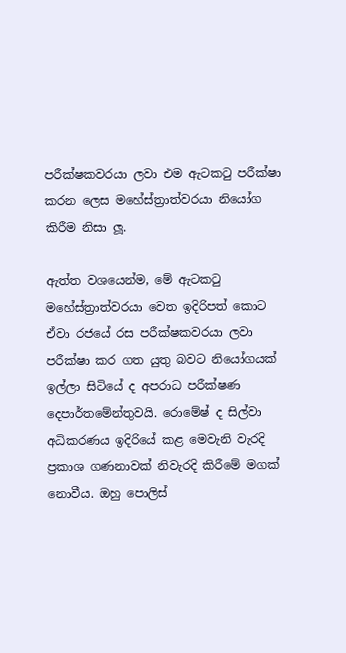පරීක්ෂකවරයා ලවා එම ඇටකටු පරීක්ෂා කරන ලෙස මහේස්ත්‍රාත්වරයා නියෝග කිරීම නිසා ලූ.

ඇත්ත වශයෙන්ම, මේ ඇටකටු මහේස්ත්‍රාත්වරයා වෙත ඉදිරිපත් කොට ඒවා රජයේ රස පරීක්ෂකවරයා ලවා පරීක්ෂා කර ගත යුතු බවට නියෝගයක් ඉල්ලා සිටියේ ද අපරාධ පරීක්ෂණ දෙපාර්තමේන්තුවයි. රොමේෂ් ද සිල්වා අධිකරණය ඉදිරියේ කළ මෙවැනි වැරදි ප්‍රකාශ ගණනාවක් නිවැරදි කිරීමේ මගක් නොවීය. ඔහු පොලිස්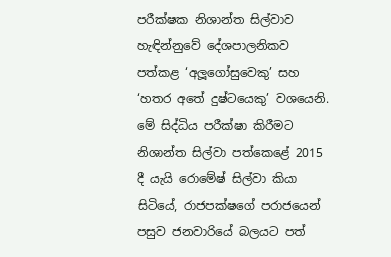පරීක්ෂක නිශාන්ත සිල්වාව හැඳින්නුවේ දේශපාලනිකව පත්කළ ‘අලූගෝසුවෙකු’ සහ ‘හතර අතේ දුෂ්ටයෙකු’ වශයෙනි. මේ සිද්ධිය පරීක්ෂා කිරීමට නිශාන්ත සිල්වා පත්කෙළේ 2015 දී යැයි රොමේෂ් සිල්වා කියා සිටියේ, රාජපක්ෂගේ පරාජයෙන් පසුව ජනවාරියේ බලයට පත්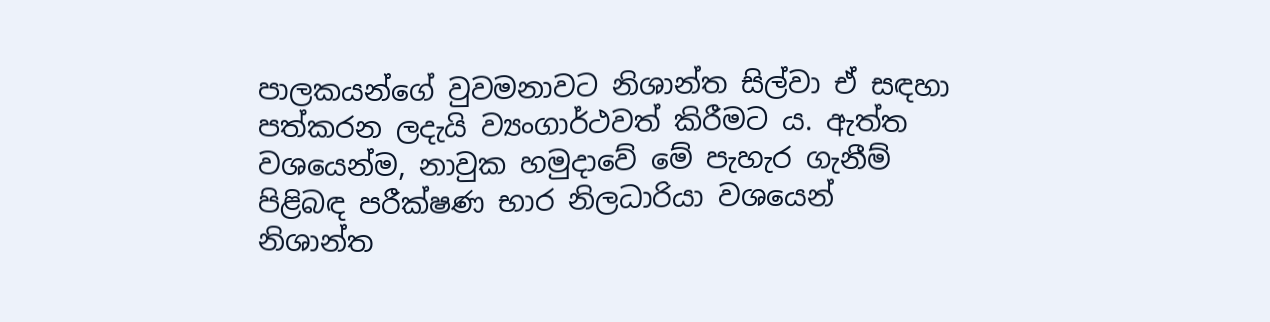පාලකයන්ගේ වුවමනාවට නිශාන්ත සිල්වා ඒ සඳහා පත්කරන ලදැයි ව්‍යංගාර්ථවත් කිරීමට ය. ඇත්ත වශයෙන්ම, නාවුක හමුදාවේ මේ පැහැර ගැනීම් පිළිබඳ පරීක්ෂණ භාර නිලධාරියා වශයෙන් නිශාන්ත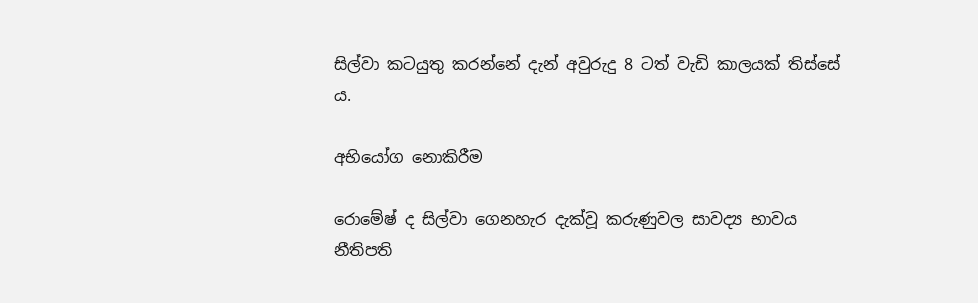සිල්වා කටයුතු කරන්නේ දැන් අවුරුදු 8 ටත් වැඩි කාලයක් තිස්සේ ය.

අභියෝග නොකිරීම

රොමේෂ් ද සිල්වා ගෙනහැර දැක්වූ කරුණුවල සාවද්‍ය භාවය නීතිපති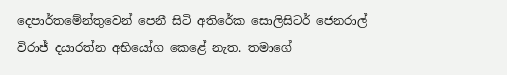දෙපාර්තමේන්තුවෙන් පෙනී සිටි අතිරේක සොලිසිටර් ජෙනරාල් විරාජ් දයාරත්න අභියෝග කෙළේ නැත. තමාගේ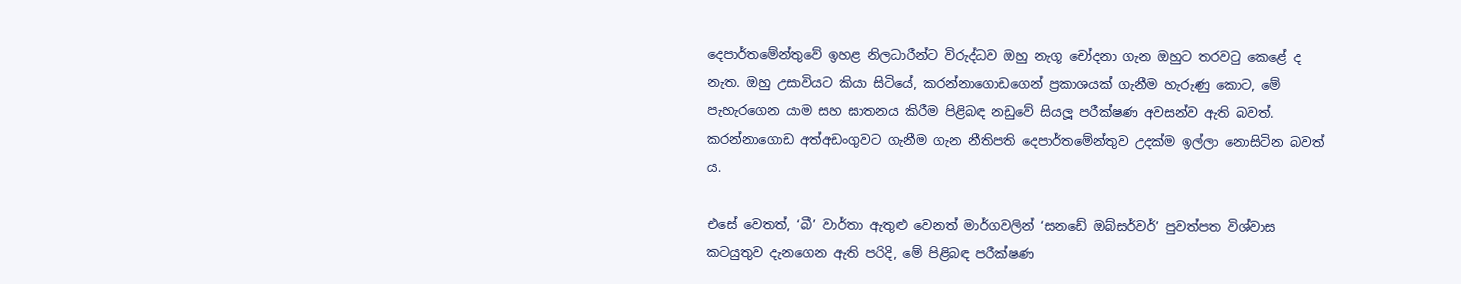දෙපාර්තමේන්තුවේ ඉහළ නිලධාරීන්ට විරුද්ධව ඔහු නැගූ චෝදනා ගැන ඔහුට තරවටු කෙළේ ද නැත. ඔහු උසාවියට කියා සිටියේ, කරන්නාගොඩගෙන් ප්‍රකාශයක් ගැනීම හැරුණු කොට, මේ පැහැරගෙන යාම සහ ඝාතනය කිරීම පිළිබඳ නඩුවේ සියලූ පරීක්ෂණ අවසන්ව ඇති බවත්. කරන්නාගොඩ අත්අඩංගුවට ගැනීම ගැන නීතිපති දෙපාර්තමේන්තුව උදක්ම ඉල්ලා නොසිටින බවත් ය.

එසේ වෙතත්, ‘බී’ වාර්තා ඇතුළු වෙනත් මාර්ගවලින් ‘සනඩේ ඔබ්සර්වර්’ පුවත්පත විශ්වාස කටයුතුව දැනගෙන ඇති පරිදි, මේ පිළිබඳ පරීක්ෂණ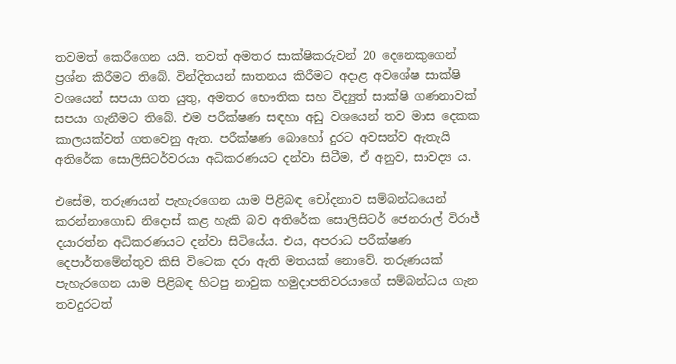තවමත් කෙරීගෙන යයි. තවත් අමතර සාක්ෂිකරුවන් 20 දෙනෙකුගෙන් ප්‍රශ්න කිරීමට තිබේ. වින්දිතයන් ඝාතනය කිරීමට අදාළ අවශේෂ සාක්ෂි වශයෙන් සපයා ගත යුතු, අමතර භෞතික සහ විද්‍යුත් සාක්ෂි ගණනාවක් සපයා ගැනීමට තිබේ. එම පරීක්ෂණ සඳහා අඩු වශයෙන් තව මාස දෙකක කාලයක්වත් ගතවෙනු ඇත. පරීක්ෂණ බොහෝ දුරට අවසන්ව ඇතැයි අතිරේක සොලිසිටර්වරයා අධිකරණයට දන්වා සිටීම, ඒ අනුව, සාවද්‍ය ය.

එසේම, තරුණයන් පැහැරගෙන යාම පිළිබඳ චෝදනාව සම්බන්ධයෙන් කරන්නාගොඩ නිදොස් කළ හැකි බව අතිරේක සොලිසිටර් ජෙනරාල් විරාජ් දයාරත්න අධිකරණයට දන්වා සිටියේය. එය, අපරාධ පරීක්ෂණ දෙපාර්තමේන්තුව කිසි විටෙක දරා ඇති මතයක් නොවේ. තරුණයක් පැහැරගෙන යාම පිළිබඳ හිටපු නාවුක හමුදාපතිවරයාගේ සම්බන්ධය ගැන තවදුරටත්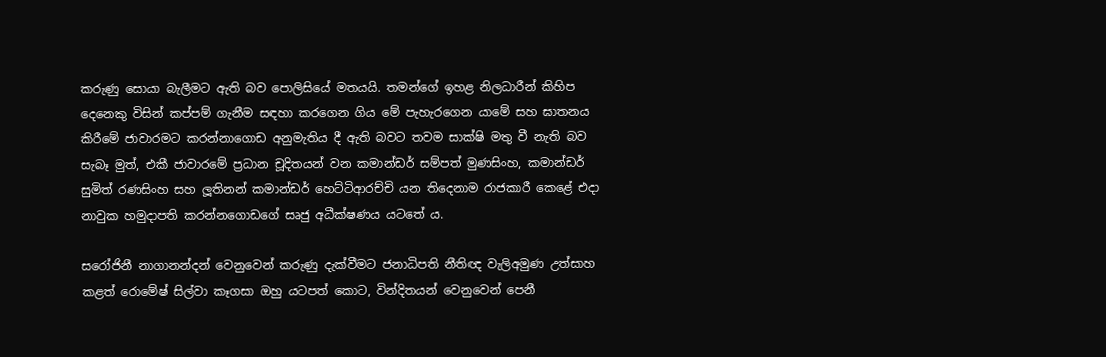කරුණු සොයා බැලීමට ඇති බව පොලිසියේ මතයයි. තමන්ගේ ඉහළ නිලධාරීන් කිහිප දෙනෙකු විසින් කප්පම් ගැනීම සඳහා කරගෙන ගිය මේ පැහැරගෙන යාමේ සහ ඝාතනය කිරීමේ ජාවාරමට කරන්නාගොඩ අනුමැතිය දී ඇති බවට තවම සාක්ෂි මතු වී නැති බව සැබෑ මුත්, එකී ජාවාරමේ ප්‍රධාන චූදිතයන් වන කමාන්ඩර් සම්පත් මුණසිංහ, කමාන්ඩර් සුමිත් රණසිංහ සහ ලූතිනන් කමාන්ඩර් හෙට්ටිආරච්චි යන තිදෙනාම රාජකාරී කෙළේ එදා නාවුක හමුදාපති කරන්නගොඩගේ සෘජු අධීක්ෂණය යටතේ ය.

සරෝජිනී නාගානන්දන් වෙනුවෙන් කරුණු දැක්වීමට ජනාධිපති නීතිඥ වැලිඅමුණ උත්සාහ කළත් රොමේෂ් සිල්වා කෑගසා ඔහු යටපත් කොට, වින්දිතයන් වෙනුවෙන් පෙනී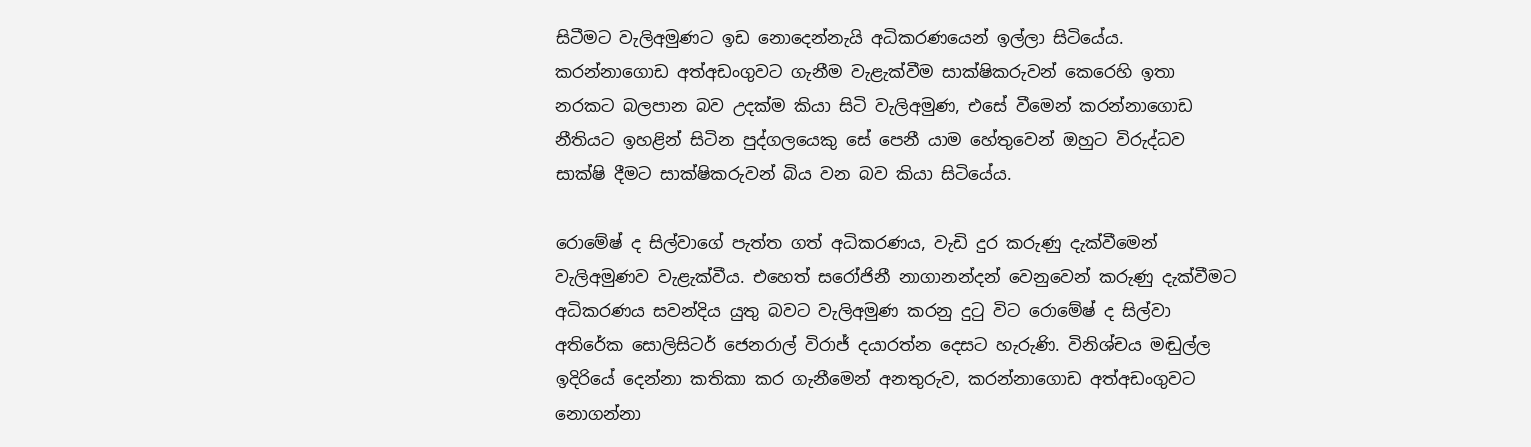සිටීමට වැලිඅමුණට ඉඩ නොදෙන්නැයි අධිකරණයෙන් ඉල්ලා සිටියේය. කරන්නාගොඩ අත්අඩංගුවට ගැනීම වැළැක්වීම සාක්ෂිකරුවන් කෙරෙහි ඉතා නරකට බලපාන බව උදක්ම කියා සිටි වැලිඅමුණ, එසේ වීමෙන් කරන්නාගොඩ නීතියට ඉහළින් සිටින පුද්ගලයෙකු සේ පෙනී යාම හේතුවෙන් ඔහුට විරුද්ධව සාක්ෂි දීමට සාක්ෂිකරුවන් බිය වන බව කියා සිටියේය.

රොමේෂ් ද සිල්වාගේ පැත්ත ගත් අධිකරණය, වැඩි දුර කරුණු දැක්වීමෙන් වැලිඅමුණව වැළැක්වීය. එහෙත් සරෝජිනී නාගානන්දන් වෙනුවෙන් කරුණු දැක්වීමට අධිකරණය සවන්දිය යුතු බවට වැලිඅමුණ කරනු දුටු විට රොමේෂ් ද සිල්වා අතිරේක සොලිසිටර් ජෙනරාල් විරාජ් දයාරත්න දෙසට හැරුණි. විනිශ්චය මඬුල්ල ඉදිරියේ දෙන්නා කතිකා කර ගැනීමෙන් අනතුරුව, කරන්නාගොඩ අත්අඩංගුවට නොගන්නා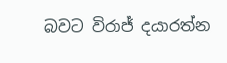බවට විරාජ් දයාරත්න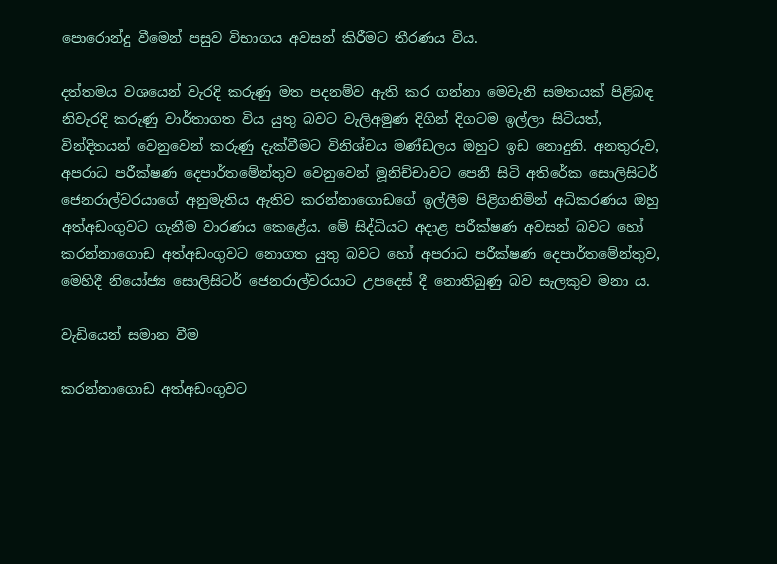පොරොන්දු වීමෙන් පසුව විභාගය අවසන් කිරීමට තීරණය විය.

දත්තමය වශයෙන් වැරදි කරුණු මත පදනම්ව ඇති කර ගන්නා මෙවැනි සමතයක් පිළිබඳ නිවැරදි කරුණු වාර්තාගත විය යුතු බවට වැලිඅමුණ දිගින් දිගටම ඉල්ලා සිටියත්, වින්දිතයන් වෙනුවෙන් කරුණු දැක්වීමට විනිශ්චය මණ්ඩලය ඔහුට ඉඩ නොදුනි. අනතුරුව, අපරාධ පරීක්ෂණ දෙපාර්තමේන්තුව වෙනුවෙන් මූනිච්චාවට පෙනී සිටි අතිරේක සොලිසිටර් ජෙනරාල්වරයාගේ අනුමැතිය ඇතිව කරන්නාගොඩගේ ඉල්ලීම පිළිගනිමින් අධිකරණය ඔහු අත්අඩංගුවට ගැනීම වාරණය කෙළේය. මේ සිද්ධියට අදාළ පරීක්ෂණ අවසන් බවට හෝ කරන්නාගොඩ අත්අඩංගුවට නොගත යුතු බවට හෝ අපරාධ පරීක්ෂණ දෙපාර්තමේන්තුව, මෙහිදී නියෝජ්‍ය සොලිසිටර් ජෙනරාල්වරයාට උපදෙස් දී නොතිබුණු බව සැලකුව මනා ය.

වැඩියෙන් සමාන වීම

කරන්නාගොඩ අත්අඩංගුවට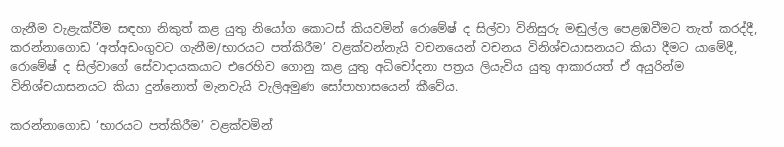ගැනීම වැළැක්වීම සඳහා නිකුත් කළ යුතු නියෝග කොටස් කියවමින් රොමේෂ් ද සිල්වා විනිසුරු මඬුල්ල පෙළඹවීමට තැත් කරද්දී, කරන්නාගොඩ ‘අත්අඩංගුවට ගැනීම/භාරයට පත්කිරීම’ වළක්වන්නැයි වචනයෙන් වචනය විනිශ්චයාසනයට කියා දීමට යාමේදී, රොමේෂ් ද සිල්වාගේ සේවාදායකයාට එරෙහිව ගොනු කළ යුතු අධිචෝදනා පත්‍රය ලියැවිය යුතු ආකාරයත් ඒ අයුරින්ම විනිශ්චයාසනයට කියා දුන්නොත් මැනවැයි වැලිඅමුණ සෝපාහාසයෙන් කීවේය.

කරන්නාගොඩ ‘භාරයට පත්කිරීම’ වළක්වමින්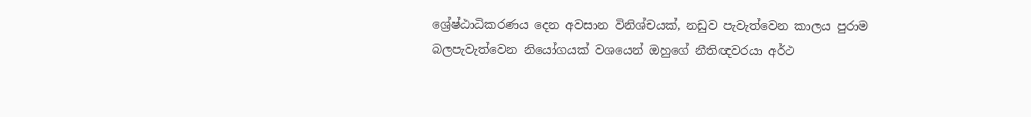ශ්‍රේෂ්ඨාධිකරණය දෙන අවසාන විනිශ්චයක්, නඩුව පැවැත්වෙන කාලය පුරාම බලපැවැත්වෙන නියෝගයක් වශයෙන් ඔහුගේ නීතිඥවරයා අර්ථ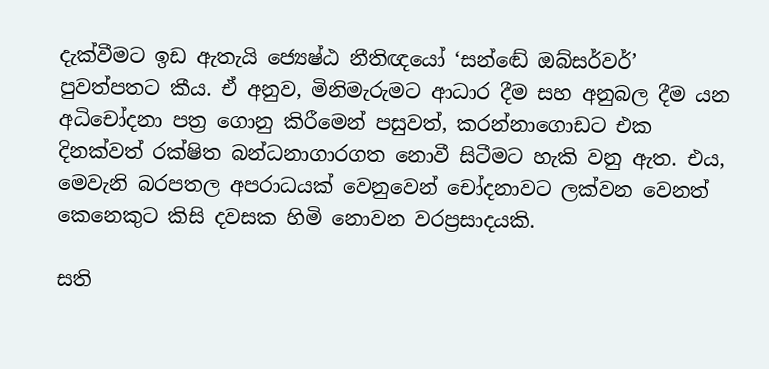දැක්වීමට ඉඩ ඇතැයි ජ්‍යෙෂ්ඨ නීතිඥයෝ ‘සන්ඬේ ඔබ්සර්වර්’ පුවත්පතට කීය. ඒ අනුව, මිනිමැරුමට ආධාර දීම සහ අනුබල දීම යන අධිචෝදනා පත්‍ර ගොනු කිරීමෙන් පසුවත්, කරන්නාගොඩට එක දිනක්වත් රක්ෂිත බන්ධනාගාරගත නොවී සිටීමට හැකි වනු ඇත. එය, මෙවැනි බරපතල අපරාධයක් වෙනුවෙන් චෝදනාවට ලක්වන වෙනත් කෙනෙකුට කිසි දවසක හිමි නොවන වරප්‍රසාදයකි.

සති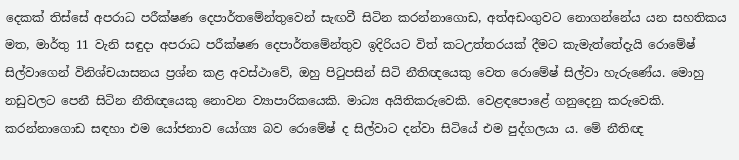දෙකක් තිස්සේ අපරාධ පරීක්ෂණ දෙපාර්තමේන්තුවෙන් සැඟවී සිටින කරන්නාගොඩ, අත්අඩංගුවට නොගන්නේය යන සහතිකය මත, මාර්තු 11 වැනි සඳුදා අපරාධ පරීක්ෂණ දෙපාර්තමේන්තුව ඉදිරියට විත් කටඋත්තරයක් දීමට කැමැත්තේදැයි රොමේෂ් සිල්වාගෙන් විනිශ්චයාසනය ප්‍රශ්න කළ අවස්ථාවේ, ඔහු පිටුපසින් සිටි නීතිඥයෙකු වෙත රොමේෂ් සිල්වා හැරුණේය. මොහු නඩුවලට පෙනී සිටින නීතිඥයෙකු නොවන ව්‍යාපාරිකයෙකි. මාධ්‍ය අයිතිකරුවෙකි. වෙළඳපොළේ ගනුදෙනු කරුවෙකි. කරන්නාගොඩ සඳහා එම යෝජනාව යෝග්‍ය බව රොමේෂ් ද සිල්වාට දන්වා සිටියේ එම පුද්ගලයා ය. මේ නීතිඥ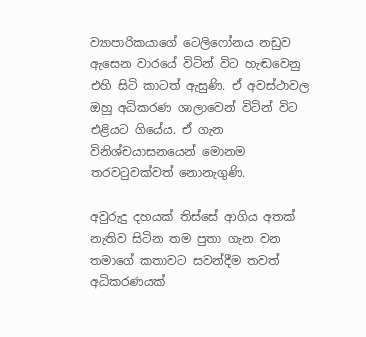ව්‍යාපාරිකයාගේ ටෙලිෆෝනය නඩුව ඇසෙන වාරයේ විටින් විට හැඬවෙනු එහි සිටි කාටත් ඇසුණි. ඒ අවස්ථාවල ඔහු අධිකරණ ශාලාවෙන් විටින් විට එළියට ගියේය. ඒ ගැන විනිශ්චයාසනයෙන් මොනම තරවටුවක්වත් නොනැගුණි.

අවුරුදු දහයක් තිස්සේ ආගිය අතක් නැතිව සිටින තම පුතා ගැන වන තමාගේ කතාවට සවන්දීම තවත් අධිකරණයක්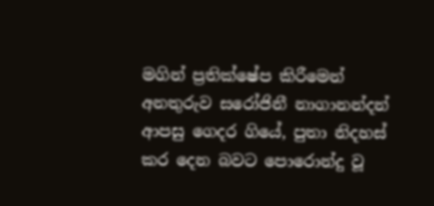මගින් ප්‍රතික්ෂේප කිරීමෙන් අනතුරුව සරෝජිනී නාගානන්දන් ආපසු ගෙදර ගියේ, පුතා නිදහස් කර දෙන බවට පොරොන්දු වූ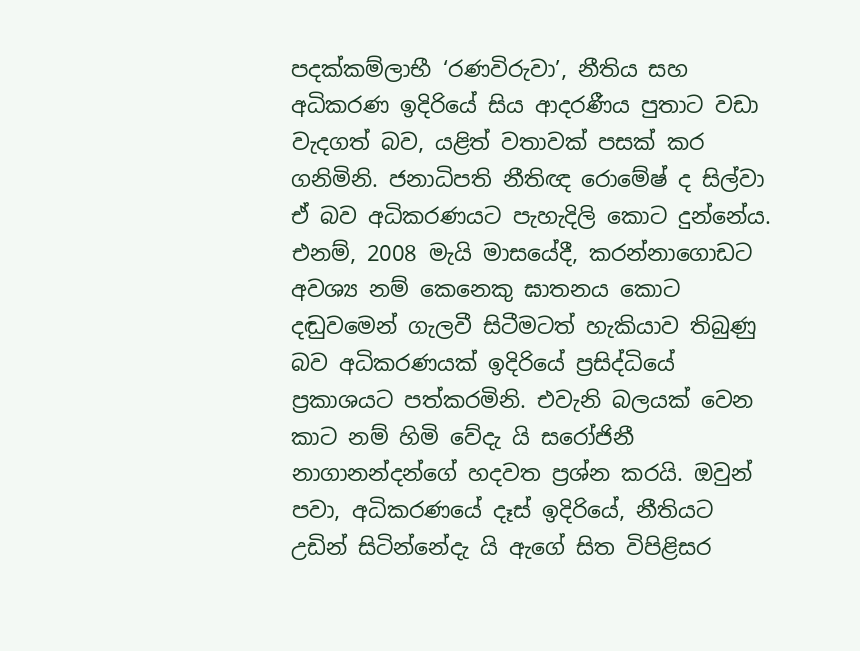පදක්කම්ලාභී ‘රණවිරුවා’, නීතිය සහ අධිකරණ ඉදිරියේ සිය ආදරණීය පුතාට වඩා වැදගත් බව, යළිත් වතාවක් පසක් කර ගනිමිනි. ජනාධිපති නීතිඥ රොමේෂ් ද සිල්වා ඒ බව අධිකරණයට පැහැදිලි කොට දුන්නේය. එනම්, 2008 මැයි මාසයේදී, කරන්නාගොඩට අවශ්‍ය නම් කෙනෙකු ඝාතනය කොට දඬුවමෙන් ගැලවී සිටීමටත් හැකියාව තිබුණු බව අධිකරණයක් ඉදිරියේ ප්‍රසිද්ධියේ ප්‍රකාශයට පත්කරමිනි. එවැනි බලයක් වෙන කාට නම් හිමි වේදැ යි සරෝජිනී නාගානන්දන්ගේ හදවත ප්‍රශ්න කරයි. ඔවුන් පවා, අධිකරණයේ දෑස් ඉදිරියේ, නීතියට උඩින් සිටින්නේදැ යි ඇගේ සිත විපිළිසර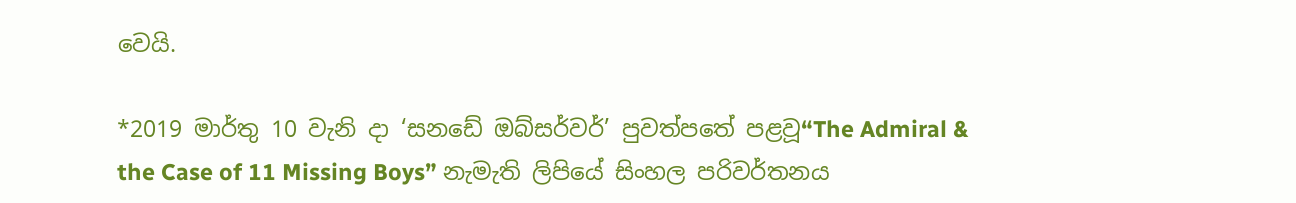වෙයි.

*2019 මාර්තු 10 වැනි දා ‘සනඩේ ඔබ්සර්වර්’ පුවත්පතේ පළවූ“The Admiral & the Case of 11 Missing Boys” නැමැති ලිපියේ සිංහල පරිවර්තනය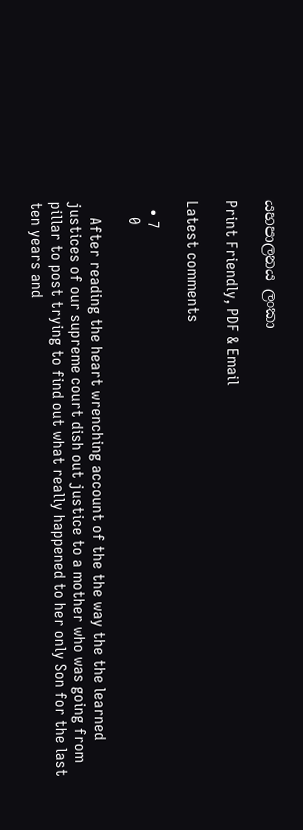යහපාලනය ලංකා

Print Friendly, PDF & Email

Latest comments

  • 7
    0

    After reading the heart wrenching account of the the way the the learned justices of our supreme court dish out justice to a mother who was going from pillar to post trying to find out what really happened to her only Son for the last ten years and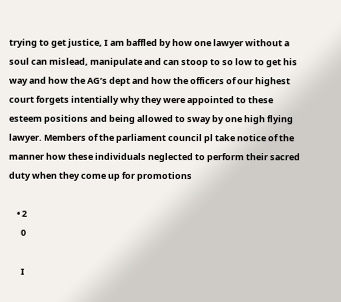trying to get justice, I am baffled by how one lawyer without a soul can mislead, manipulate and can stoop to so low to get his way and how the AG’s dept and how the officers of our highest court forgets intentially why they were appointed to these esteem positions and being allowed to sway by one high flying lawyer. Members of the parliament council pl take notice of the manner how these individuals neglected to perform their sacred duty when they come up for promotions

    • 2
      0

      I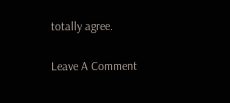totally agree.

Leave A Comment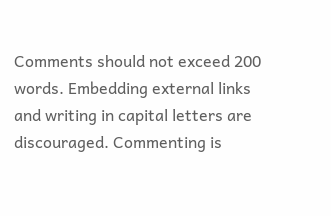Comments should not exceed 200 words. Embedding external links and writing in capital letters are discouraged. Commenting is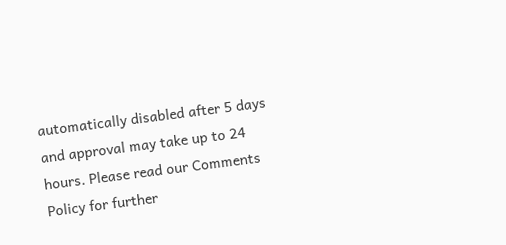automatically disabled after 5 days and approval may take up to 24 hours. Please read our Comments Policy for further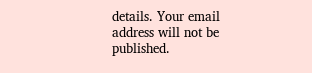details. Your email address will not be published.